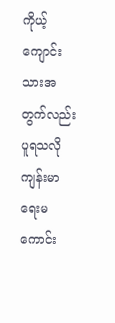ကိုယ့်ကျောင်းသားအတွက်လည်း ပူရသလို ကျန်းမာရေးမကောင်း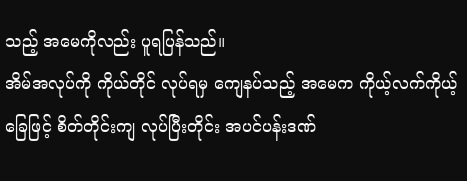သည့် အမေကိုလည်း ပူရပြန်သည်။
အိမ်အလုပ်ကို ကိုယ်တိုင် လုပ်ရမှ ကျေနပ်သည့် အမေက ကိုယ့်လက်ကိုယ့်ခြေဖြင့် စိတ်တိုင်းကျ လုပ်ပြီးတိုင်း အပင်ပန်းဒဏ်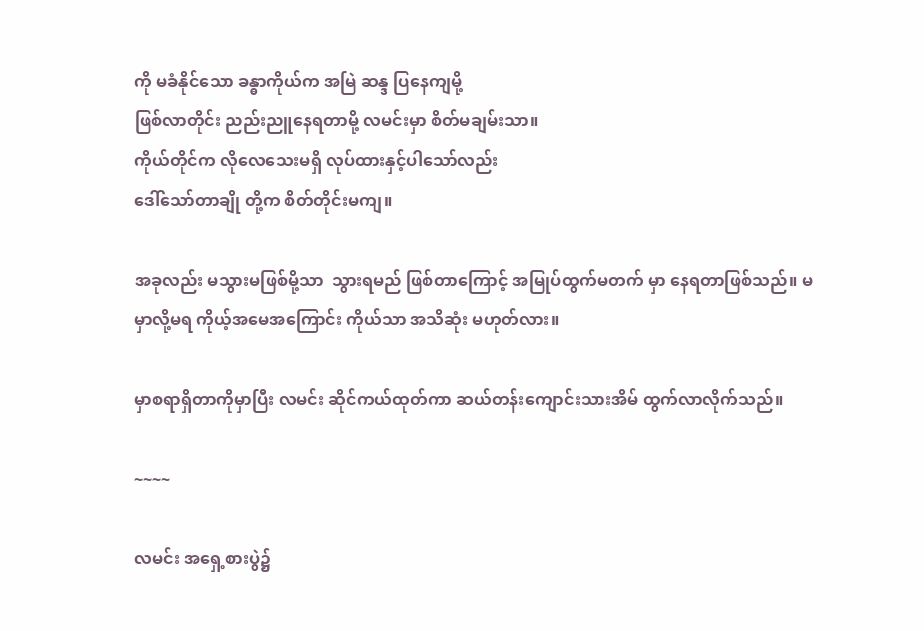ကို မခံနိုင်သော ခန္ဓာကိုယ်က အမြဲ ဆန္ဒ ပြနေကျမို့
ဖြစ်လာတိုင်း ညည်းညူနေရတာမို့ လမင်းမှာ စိတ်မချမ်းသာ။
ကိုယ်တိုင်က လိုလေသေးမရှိ လုပ်ထားနှင့်ပါသော်လည်း
ဒေါ်သော်တာချို တို့က စိတ်တိုင်းမကျ။

အခုလည်း မသွားမဖြစ်မို့သာ  သွားရမည် ဖြစ်တာကြောင့် အမြုပ်ထွက်မတက် မှာ နေရတာဖြစ်သည်။ မမှာလို့မရ ကိုယ့်အမေအကြောင်း ကိုယ်သာ အသိဆုံး မဟုတ်လား။

မှာစရာရှိတာကိုမှာပြီး လမင်း ဆိုင်ကယ်ထုတ်ကာ ဆယ်တန်းကျောင်းသားအိမ် ထွက်လာလိုက်သည်။

~~~~

လမင်း အရှေ့စားပွဲ၌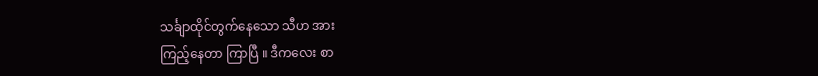သင်္ချာထိုင်တွက်နေသော သီဟ အား
ကြည့်နေတာ ကြာပြီ ။ ဒီကလေး စာ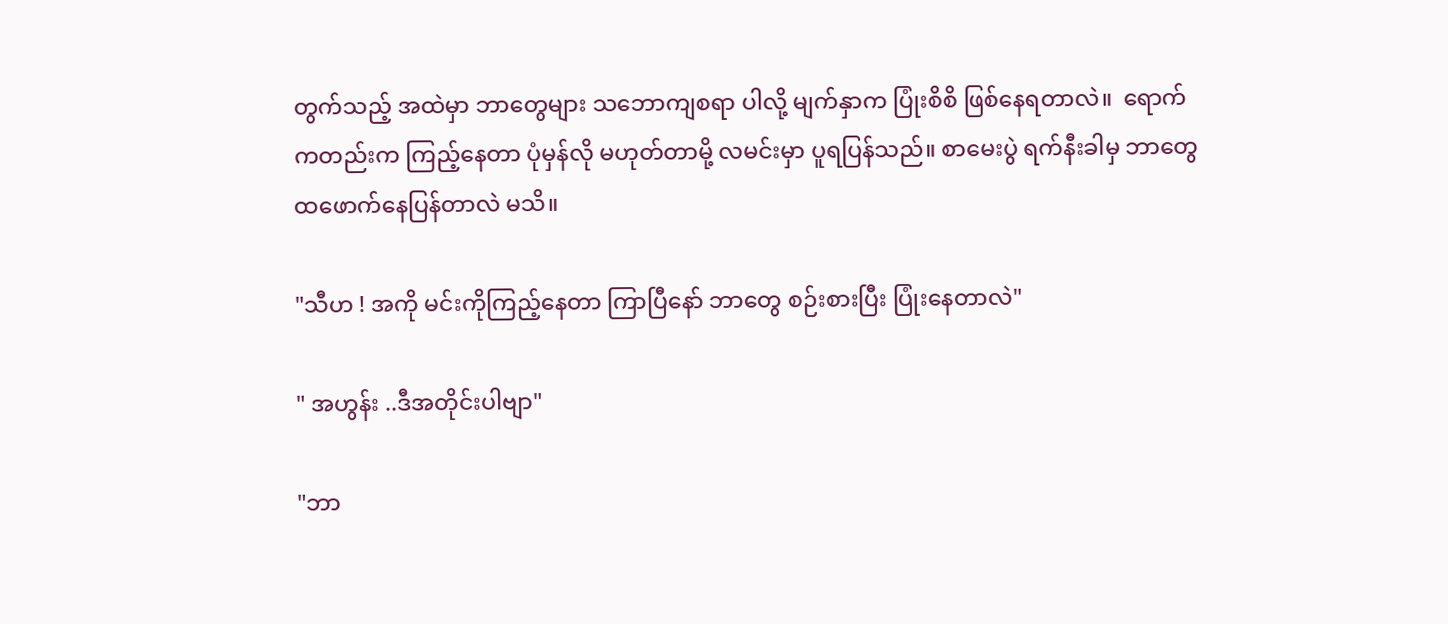တွက်သည့် အထဲမှာ ဘာတွေများ သဘောကျစရာ ပါလို့ မျက်နှာက ပြုံးစိစိ ဖြစ်နေရတာလဲ။  ရောက်ကတည်းက ကြည့်နေတာ ပုံမှန်လို မဟုတ်တာမို့ လမင်းမှာ ပူရပြန်သည်။ စာမေးပွဲ ရက်နီးခါမှ ဘာတွေ ထဖောက်နေပြန်တာလဲ မသိ။

"သီဟ ! အကို မင်းကိုကြည့်နေတာ ကြာပြီနော် ဘာတွေ စဉ်းစားပြီး ပြုံးနေတာလဲ"

" အဟွန်း ..ဒီအတိုင်းပါဗျာ"

"ဘာ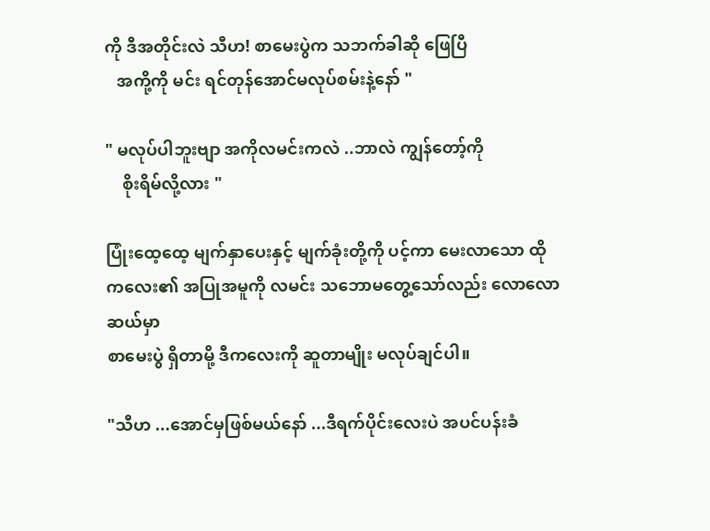ကို ဒီအတိုင်းလဲ သီဟ! စာမေးပွဲက သဘက်ခါဆို ဖြေပြီ
   အကို့ကို မင်း ရင်တုန်အောင်မလုပ်စမ်းနဲ့နော် "

" မလုပ်ပါဘူးဗျာ အကိုလမင်းကလဲ ..ဘာလဲ ကျွန်တော့်ကို
    စိုးရိမ်လို့လား "

ပြုံးထေ့ထေ့ မျက်နှာပေးနှင့် မျက်ခုံးတို့ကို ပင့်ကာ မေးလာသော ထိုကလေး၏ အပြုအမူကို လမင်း သဘောမတွေ့သော်လည်း လောလောဆယ်မှာ
စာမေးပွဲ ရှိတာမို့ ဒီကလေးကို ဆူတာမျိုး မလုပ်ချင်ပါ။

"သီဟ ...အောင်မှဖြစ်မယ်နော် ...ဒီရက်ပိုင်းလေးပဲ အပင်ပန်းခံ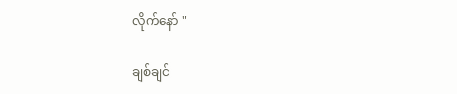လိုက်နော် "

ချစ်ချင်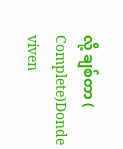လို့ ချစ်တာ ( Complete)Donde viven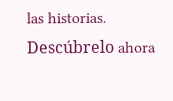las historias. Descúbrelo ahora